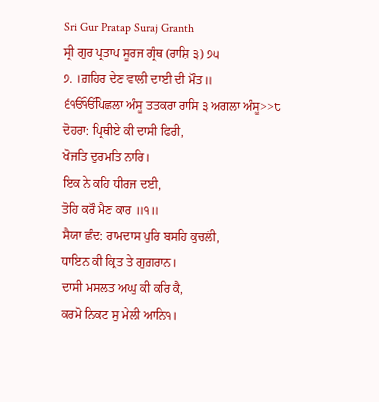Sri Gur Pratap Suraj Granth
ਸ੍ਰੀ ਗੁਰ ਪ੍ਰਤਾਪ ਸੂਰਜ ਗ੍ਰੰਥ (ਰਾਸ਼ਿ ੩) ੭੫
੭. ।ਗ਼ਹਿਰ ਦੇਣ ਵਾਲੀ ਦਾਈ ਦੀ ਮੌਤ॥
੬ੴੴਪਿਛਲਾ ਅੰਸੂ ਤਤਕਰਾ ਰਾਸਿ ੩ ਅਗਲਾ ਅੰਸੂ>>੮
ਦੋਹਰਾ: ਪ੍ਰਿਥੀਏ ਕੀ ਦਾਸੀ ਫਿਰੀ,
ਖੋਜਤਿ ਦੁਰਮਤਿ ਨਾਰਿ।
ਇਕ ਨੇ ਕਹਿ ਧੀਰਜ ਦਈ,
ਤੋਹਿ ਕਰੌ ਮੈਣ ਕਾਰ ॥੧॥
ਸੈਯਾ ਛੰਦ: ਰਾਮਦਾਸ ਪੁਰਿ ਬਸਹਿ ਕੁਚਲਂੀ,
ਧਾਇਨ ਕੀ ਕ੍ਰਿਤ ਤੇ ਗੁਗ਼ਰਾਨ।
ਦਾਸੀ ਮਸਲਤ ਅਘੁ ਕੀ ਕਰਿ ਕੈ,
ਕਰਮੋ ਨਿਕਟ ਸੁ ਮੇਲੀ ਆਨਿ੧।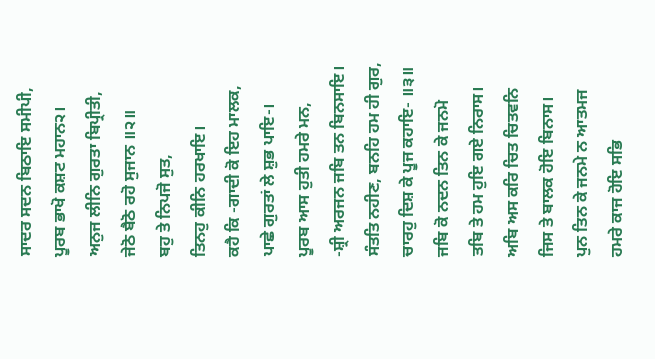ਸਾਦਰ ਸਦਨ ਬਿਠਾਇ ਸਮੀਪੀ,
ਪੂਰਬ ਭਾਖੋ ਕਸ਼ਟ ਮਹਾਨ੨।
ਅਨੁਜ ਲੀਨਿ ਗੁਰਤਾ ਬਿਪ੍ਰੀਤੀ,
ਜੇਠੋ ਬੈਠੋ ਰਹੋ ਸੁਜਾਨ ॥੨॥
ਬਹੁ ਤੇ ਨਿਪਜੋ ਸੁਤ,
ਤਿਨਹੁ ਕੀਨਿ ਹਰਖਾਇ।
ਕਹੈ ਕਿ -ਗਾਦੀ ਕੋ ਇਹ ਮਾਲਕ,
ਪਾਛੇ ਗੁਰਤਾਂ ਲੇ ਸ਼ੁਭ ਪਾਇ-।
ਪੂਰਬ ਆਸ ਹੁਤੀ ਹਮਰੇ ਮਨ,
-ਸ਼੍ਰੀ ਅਰਜਨ ਜਬਿ ਤਨ ਬਿਨਸਾਇ।
ਸੰਤਤਿ ਨਹੀਣ, ਬਨਹਿ ਹਮ ਹੀ ਗੁਰ,
ਚਾਰਹੁ ਦਿਸ਼ ਕੇ ਪੂਜ ਕਹਾਇ- ॥੩॥
ਜਬਿ ਕੋ ਨਦਨ ਤਿਨ ਕੇ ਜਨਮੋ
ਤਬਿ ਤੇ ਹਮ ਹੁਇ ਗਏ ਨਿਰਾਸ।
ਅਬਿ ਅਸ ਕਰਿ ਚਿਤ ਚਿਤਵਨਿ
ਜਿਸ ਤੇ ਬਾਲਕ ਹੋਇ ਬਿਨਾਸ।
ਪੁਨ ਤਿਨ ਕੇ ਜਨਮੇ ਨ ਆਤਮਜ
ਹਮਰੇ ਕਾਜ ਹੋਇ ਸਭਿ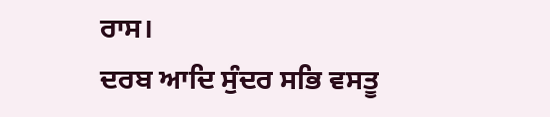ਰਾਸ।
ਦਰਬ ਆਦਿ ਸੁੰਦਰ ਸਭਿ ਵਸਤੂ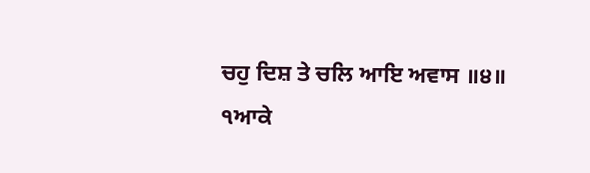ਚਹੁ ਦਿਸ਼ ਤੇ ਚਲਿ ਆਇ ਅਵਾਸ ॥੪॥
੧ਆਕੇ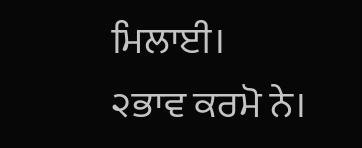ਮਿਲਾਈ।
੨ਭਾਵ ਕਰਮੋ ਨੇ।